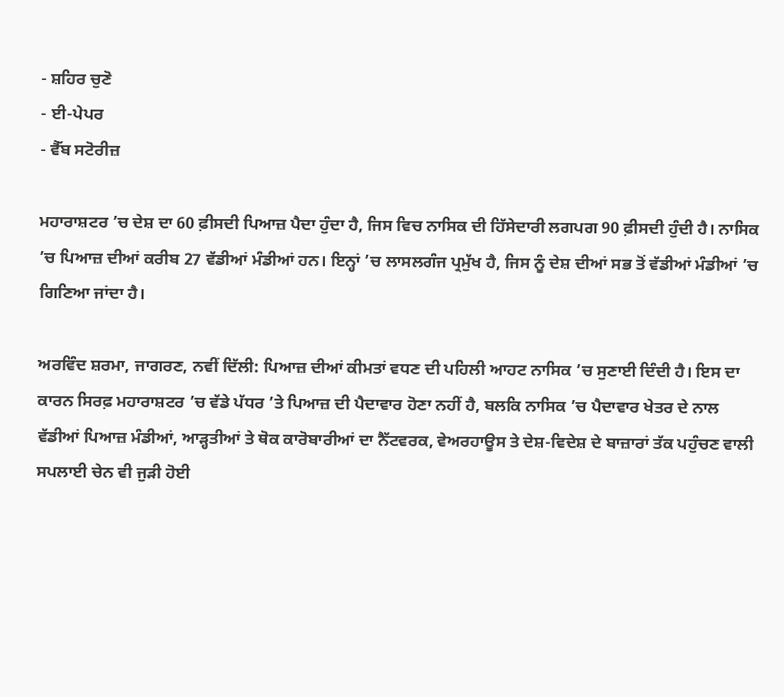- ਸ਼ਹਿਰ ਚੁਣੋ
- ਈ-ਪੇਪਰ
- ਵੈੱਬ ਸਟੋਰੀਜ਼

ਮਹਾਰਾਸ਼ਟਰ ’ਚ ਦੇਸ਼ ਦਾ 60 ਫ਼ੀਸਦੀ ਪਿਆਜ਼ ਪੈਦਾ ਹੁੰਦਾ ਹੈ, ਜਿਸ ਵਿਚ ਨਾਸਿਕ ਦੀ ਹਿੱਸੇਦਾਰੀ ਲਗਪਗ 90 ਫ਼ੀਸਦੀ ਹੁੰਦੀ ਹੈ। ਨਾਸਿਕ ’ਚ ਪਿਆਜ਼ ਦੀਆਂ ਕਰੀਬ 27 ਵੱਡੀਆਂ ਮੰਡੀਆਂ ਹਨ। ਇਨ੍ਹਾਂ ’ਚ ਲਾਸਲਗੰਜ ਪ੍ਰਮੁੱਖ ਹੈ, ਜਿਸ ਨੂੰ ਦੇਸ਼ ਦੀਆਂ ਸਭ ਤੋਂ ਵੱਡੀਆਂ ਮੰਡੀਆਂ ’ਚ ਗਿਣਿਆ ਜਾਂਦਾ ਹੈ।

ਅਰਵਿੰਦ ਸ਼ਰਮਾ, ਜਾਗਰਣ, ਨਵੀਂ ਦਿੱਲੀ: ਪਿਆਜ਼ ਦੀਆਂ ਕੀਮਤਾਂ ਵਧਣ ਦੀ ਪਹਿਲੀ ਆਹਟ ਨਾਸਿਕ ’ਚ ਸੁਣਾਈ ਦਿੰਦੀ ਹੈ। ਇਸ ਦਾ ਕਾਰਨ ਸਿਰਫ਼ ਮਹਾਰਾਸ਼ਟਰ ’ਚ ਵੱਡੇ ਪੱਧਰ ’ਤੇ ਪਿਆਜ਼ ਦੀ ਪੈਦਾਵਾਰ ਹੋਣਾ ਨਹੀਂ ਹੈ, ਬਲਕਿ ਨਾਸਿਕ ’ਚ ਪੈਦਾਵਾਰ ਖੇਤਰ ਦੇ ਨਾਲ ਵੱਡੀਆਂ ਪਿਆਜ਼ ਮੰਡੀਆਂ, ਆੜ੍ਹਤੀਆਂ ਤੇ ਥੋਕ ਕਾਰੋਬਾਰੀਆਂ ਦਾ ਨੈੱਟਵਰਕ, ਵੇਅਰਹਾਊਸ ਤੇ ਦੇਸ਼-ਵਿਦੇਸ਼ ਦੇ ਬਾਜ਼ਾਰਾਂ ਤੱਕ ਪਹੁੰਚਣ ਵਾਲੀ ਸਪਲਾਈ ਚੇਨ ਵੀ ਜੁੜੀ ਹੋਈ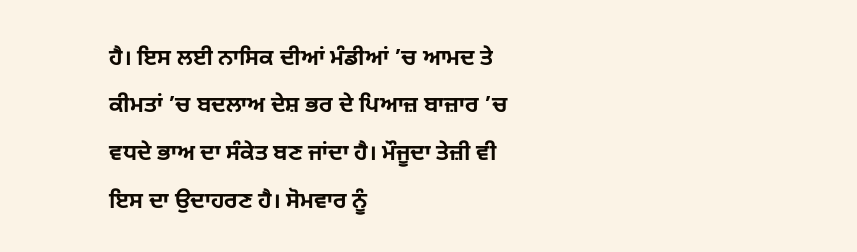ਹੈ। ਇਸ ਲਈ ਨਾਸਿਕ ਦੀਆਂ ਮੰਡੀਆਂ ’ਚ ਆਮਦ ਤੇ ਕੀਮਤਾਂ ’ਚ ਬਦਲਾਅ ਦੇਸ਼ ਭਰ ਦੇ ਪਿਆਜ਼ ਬਾਜ਼ਾਰ ’ਚ ਵਧਦੇ ਭਾਅ ਦਾ ਸੰਕੇਤ ਬਣ ਜਾਂਦਾ ਹੈ। ਮੌਜੂਦਾ ਤੇਜ਼ੀ ਵੀ ਇਸ ਦਾ ਉਦਾਹਰਣ ਹੈ। ਸੋਮਵਾਰ ਨੂੰ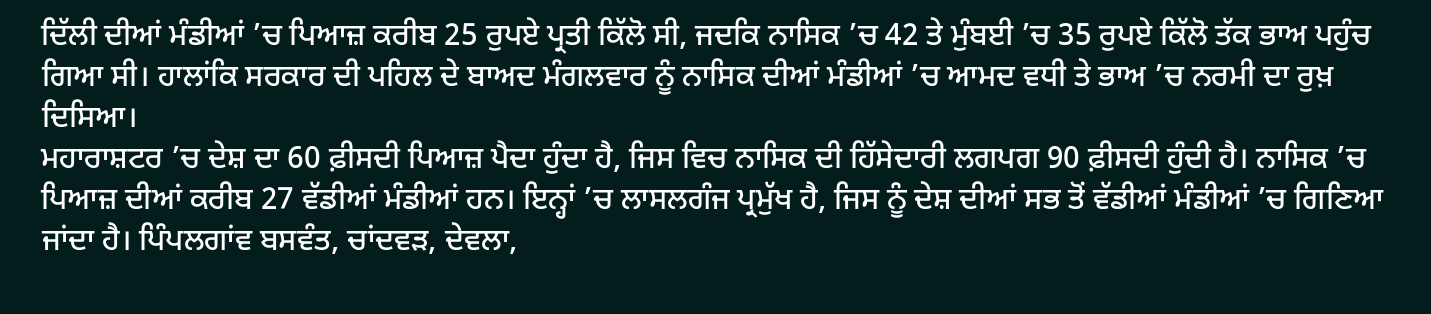ਦਿੱਲੀ ਦੀਆਂ ਮੰਡੀਆਂ ’ਚ ਪਿਆਜ਼ ਕਰੀਬ 25 ਰੁਪਏ ਪ੍ਰਤੀ ਕਿੱਲੋ ਸੀ, ਜਦਕਿ ਨਾਸਿਕ ’ਚ 42 ਤੇ ਮੁੰਬਈ ’ਚ 35 ਰੁਪਏ ਕਿੱਲੋ ਤੱਕ ਭਾਅ ਪਹੁੰਚ ਗਿਆ ਸੀ। ਹਾਲਾਂਕਿ ਸਰਕਾਰ ਦੀ ਪਹਿਲ ਦੇ ਬਾਅਦ ਮੰਗਲਵਾਰ ਨੂੰ ਨਾਸਿਕ ਦੀਆਂ ਮੰਡੀਆਂ ’ਚ ਆਮਦ ਵਧੀ ਤੇ ਭਾਅ ’ਚ ਨਰਮੀ ਦਾ ਰੁਖ਼ ਦਿਸਿਆ।
ਮਹਾਰਾਸ਼ਟਰ ’ਚ ਦੇਸ਼ ਦਾ 60 ਫ਼ੀਸਦੀ ਪਿਆਜ਼ ਪੈਦਾ ਹੁੰਦਾ ਹੈ, ਜਿਸ ਵਿਚ ਨਾਸਿਕ ਦੀ ਹਿੱਸੇਦਾਰੀ ਲਗਪਗ 90 ਫ਼ੀਸਦੀ ਹੁੰਦੀ ਹੈ। ਨਾਸਿਕ ’ਚ ਪਿਆਜ਼ ਦੀਆਂ ਕਰੀਬ 27 ਵੱਡੀਆਂ ਮੰਡੀਆਂ ਹਨ। ਇਨ੍ਹਾਂ ’ਚ ਲਾਸਲਗੰਜ ਪ੍ਰਮੁੱਖ ਹੈ, ਜਿਸ ਨੂੰ ਦੇਸ਼ ਦੀਆਂ ਸਭ ਤੋਂ ਵੱਡੀਆਂ ਮੰਡੀਆਂ ’ਚ ਗਿਣਿਆ ਜਾਂਦਾ ਹੈ। ਪਿੰਪਲਗਾਂਵ ਬਸਵੰਤ, ਚਾਂਦਵੜ, ਦੇਵਲਾ,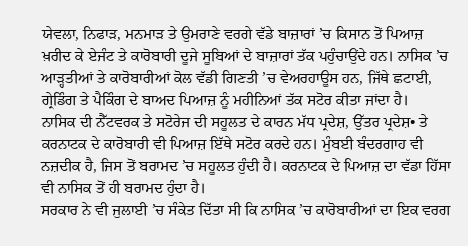ਯੇਵਲਾ, ਨਿਫਾੜ, ਮਨਮਾੜ ਤੇ ਉਮਰਾਣੇ ਵਰਗੇ ਵੱਡੇ ਬਾਜ਼ਾਰਾਂ ’ਚ ਕਿਸਾਨ ਤੋਂ ਪਿਆਜ਼ ਖ਼ਰੀਦ ਕੇ ਏਜੰਟ ਤੇ ਕਾਰੋਬਾਰੀ ਦੂਜੇ ਸੂਬਿਆਂ ਦੇ ਬਾਜ਼ਾਰਾਂ ਤੱਕ ਪਹੁੰਚਾਉਂਦੇ ਹਨ। ਨਾਸਿਕ ’ਚ ਆੜ੍ਹਤੀਆਂ ਤੇ ਕਾਰੋਬਾਰੀਆਂ ਕੋਲ ਵੱਡੀ ਗਿਣਤੀ ’ਚ ਵੇਅਰਹਾਊਸ ਹਨ, ਜਿੱਥੇ ਛਟਾਈ, ਗ੍ਰੇਡਿੰਗ ਤੇ ਪੈਕਿੰਗ ਦੇ ਬਾਅਦ ਪਿਆਜ਼ ਨੂੰ ਮਹੀਨਿਆਂ ਤੱਕ ਸਟੋਰ ਕੀਤਾ ਜਾਂਦਾ ਹੈ।
ਨਾਸਿਕ ਦੀ ਨੈੱਟਵਰਕ ਤੇ ਸਟੋਰੇਜ ਦੀ ਸਹੂਲਤ ਦੇ ਕਾਰਨ ਮੱਧ ਪ੍ਰਦੇਸ਼, ਉੱਤਰ ਪ੍ਰਦੇਸ਼• ਤੇ ਕਰਨਾਟਕ ਦੇ ਕਾਰੋਬਾਰੀ ਵੀ ਪਿਆਜ਼ ਇੱਥੇ ਸਟੋਰ ਕਰਦੇ ਹਨ। ਮੁੰਬਈ ਬੰਦਰਗਾਹ ਵੀ ਨਜ਼ਦੀਕ ਹੈ, ਜਿਸ ਤੋਂ ਬਰਾਮਦ ’ਚ ਸਹੂਲਤ ਹੁੰਦੀ ਹੈ। ਕਰਨਾਟਕ ਦੇ ਪਿਆਜ਼ ਦਾ ਵੱਡਾ ਹਿੱਸਾ ਵੀ ਨਾਸਿਕ ਤੋਂ ਹੀ ਬਰਾਮਦ ਹੁੰਦਾ ਹੈ।
ਸਰਕਾਰ ਨੇ ਵੀ ਜੁਲਾਈ ’ਚ ਸੰਕੇਤ ਦਿੱਤਾ ਸੀ ਕਿ ਨਾਸਿਕ ’ਚ ਕਾਰੋਬਾਰੀਆਂ ਦਾ ਇਕ ਵਰਗ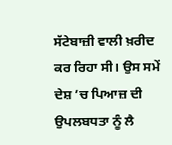ਸੱਟੇਬਾਜ਼ੀ ਵਾਲੀ ਖ਼ਰੀਦ ਕਰ ਰਿਹਾ ਸੀ। ਉਸ ਸਮੇਂ ਦੇਸ਼ ’ਚ ਪਿਆਜ਼ ਦੀ ਉਪਲਬਧਤਾ ਨੂੰ ਲੈ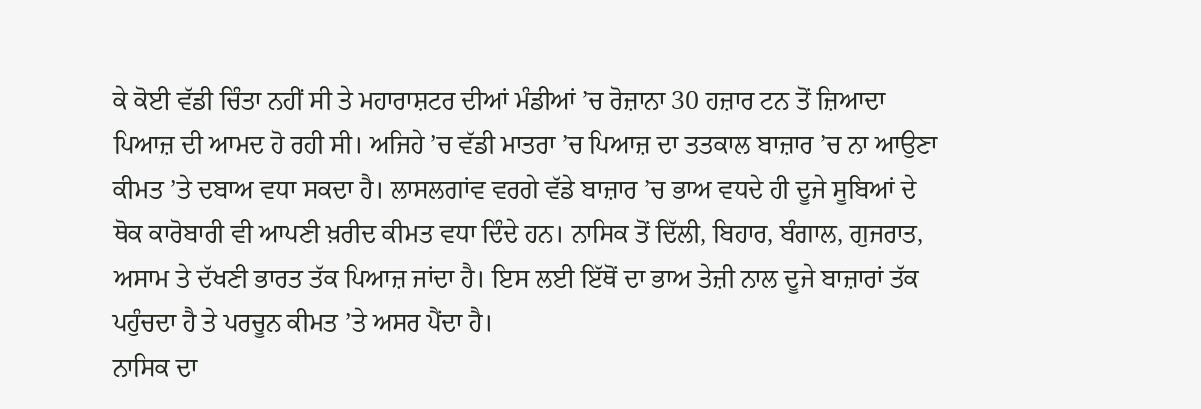ਕੇ ਕੋਈ ਵੱਡੀ ਚਿੰਤਾ ਨਹੀਂ ਸੀ ਤੇ ਮਹਾਰਾਸ਼ਟਰ ਦੀਆਂ ਮੰਡੀਆਂ ’ਚ ਰੋਜ਼ਾਨਾ 30 ਹਜ਼ਾਰ ਟਨ ਤੋਂ ਜ਼ਿਆਦਾ ਪਿਆਜ਼ ਦੀ ਆਮਦ ਹੋ ਰਹੀ ਸੀ। ਅਜਿਹੇ ’ਚ ਵੱਡੀ ਮਾਤਰਾ ’ਚ ਪਿਆਜ਼ ਦਾ ਤਤਕਾਲ ਬਾਜ਼ਾਰ ’ਚ ਨਾ ਆਉਣਾ ਕੀਮਤ ’ਤੇ ਦਬਾਅ ਵਧਾ ਸਕਦਾ ਹੈ। ਲਾਸਲਗਾਂਵ ਵਰਗੇ ਵੱਡੇ ਬਾਜ਼ਾਰ ’ਚ ਭਾਅ ਵਧਦੇ ਹੀ ਦੂਜੇ ਸੂਬਿਆਂ ਦੇ ਥੋਕ ਕਾਰੋਬਾਰੀ ਵੀ ਆਪਣੀ ਖ਼ਰੀਦ ਕੀਮਤ ਵਧਾ ਦਿੰਦੇ ਹਨ। ਨਾਸਿਕ ਤੋਂ ਦਿੱਲੀ, ਬਿਹਾਰ, ਬੰਗਾਲ, ਗੁਜਰਾਤ, ਅਸਾਮ ਤੇ ਦੱਖਣੀ ਭਾਰਤ ਤੱਕ ਪਿਆਜ਼ ਜਾਂਦਾ ਹੈ। ਇਸ ਲਈ ਇੱਥੋਂ ਦਾ ਭਾਅ ਤੇਜ਼ੀ ਨਾਲ ਦੂਜੇ ਬਾਜ਼ਾਰਾਂ ਤੱਕ ਪਹੁੰਚਦਾ ਹੈ ਤੇ ਪਰਚੂਨ ਕੀਮਤ ’ਤੇ ਅਸਰ ਪੈਂਦਾ ਹੈ।
ਨਾਸਿਕ ਦਾ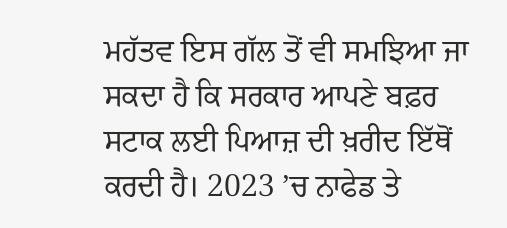ਮਹੱਤਵ ਇਸ ਗੱਲ ਤੋਂ ਵੀ ਸਮਝਿਆ ਜਾ ਸਕਦਾ ਹੈ ਕਿ ਸਰਕਾਰ ਆਪਣੇ ਬਫ਼ਰ ਸਟਾਕ ਲਈ ਪਿਆਜ਼ ਦੀ ਖ਼ਰੀਦ ਇੱਥੋਂ ਕਰਦੀ ਹੈ। 2023 ’ਚ ਨਾਫੇਡ ਤੇ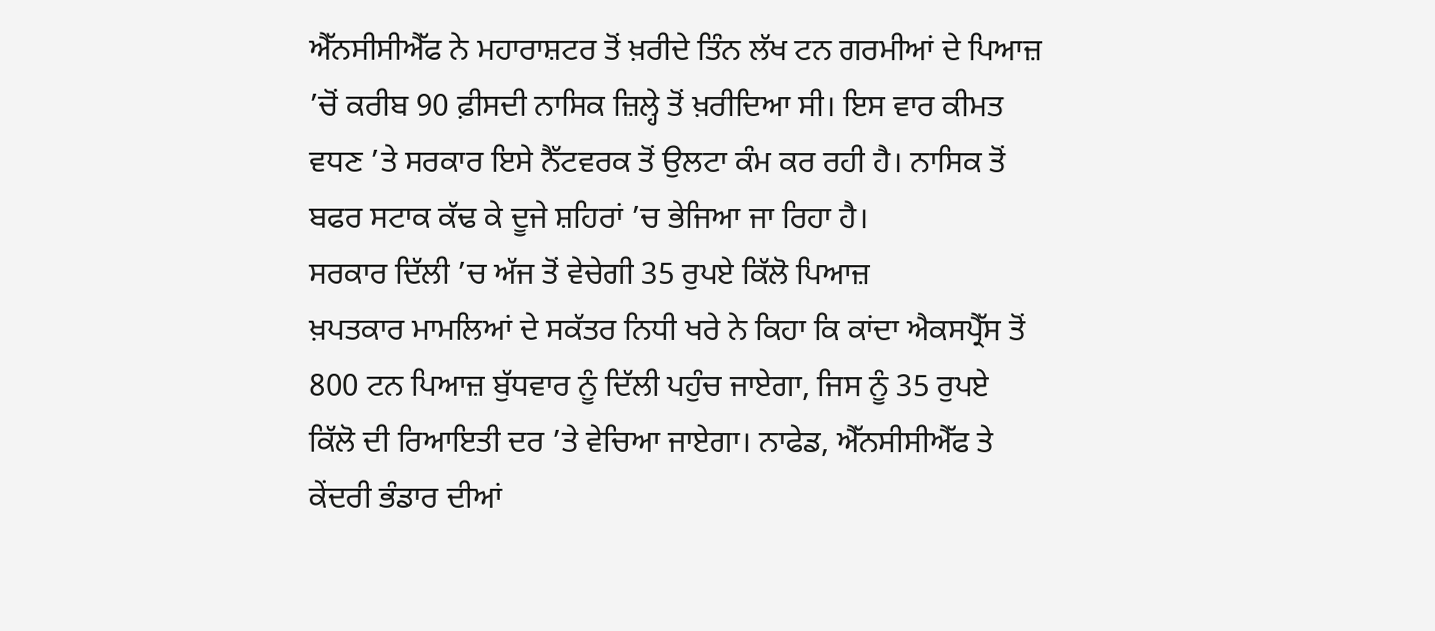ਐੱਨਸੀਸੀਐੱਫ ਨੇ ਮਹਾਰਾਸ਼ਟਰ ਤੋਂ ਖ਼ਰੀਦੇ ਤਿੰਨ ਲੱਖ ਟਨ ਗਰਮੀਆਂ ਦੇ ਪਿਆਜ਼ ’ਚੋਂ ਕਰੀਬ 90 ਫ਼ੀਸਦੀ ਨਾਸਿਕ ਜ਼ਿਲ੍ਹੇ ਤੋਂ ਖ਼ਰੀਦਿਆ ਸੀ। ਇਸ ਵਾਰ ਕੀਮਤ ਵਧਣ ’ਤੇ ਸਰਕਾਰ ਇਸੇ ਨੈੱਟਵਰਕ ਤੋਂ ਉਲਟਾ ਕੰਮ ਕਰ ਰਹੀ ਹੈ। ਨਾਸਿਕ ਤੋਂ ਬਫਰ ਸਟਾਕ ਕੱਢ ਕੇ ਦੂਜੇ ਸ਼ਹਿਰਾਂ ’ਚ ਭੇਜਿਆ ਜਾ ਰਿਹਾ ਹੈ।
ਸਰਕਾਰ ਦਿੱਲੀ ’ਚ ਅੱਜ ਤੋਂ ਵੇਚੇਗੀ 35 ਰੁਪਏ ਕਿੱਲੋ ਪਿਆਜ਼
ਖ਼ਪਤਕਾਰ ਮਾਮਲਿਆਂ ਦੇ ਸਕੱਤਰ ਨਿਧੀ ਖਰੇ ਨੇ ਕਿਹਾ ਕਿ ਕਾਂਦਾ ਐਕਸਪ੍ਰੈੱਸ ਤੋਂ 800 ਟਨ ਪਿਆਜ਼ ਬੁੱਧਵਾਰ ਨੂੰ ਦਿੱਲੀ ਪਹੁੰਚ ਜਾਏਗਾ, ਜਿਸ ਨੂੰ 35 ਰੁਪਏ ਕਿੱਲੋ ਦੀ ਰਿਆਇਤੀ ਦਰ ’ਤੇ ਵੇਚਿਆ ਜਾਏਗਾ। ਨਾਫੇਡ, ਐੱਨਸੀਸੀਐੱਫ ਤੇ ਕੇਂਦਰੀ ਭੰਡਾਰ ਦੀਆਂ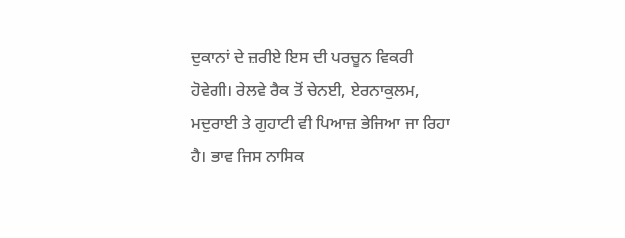ਦੁਕਾਨਾਂ ਦੇ ਜ਼ਰੀਏ ਇਸ ਦੀ ਪਰਚੂਨ ਵਿਕਰੀ ਹੋਵੇਗੀ। ਰੇਲਵੇ ਰੈਕ ਤੋਂ ਚੇਨਈ, ਏਰਨਾਕੁਲਮ, ਮਦੁਰਾਈ ਤੇ ਗੁਹਾਟੀ ਵੀ ਪਿਆਜ਼ ਭੇਜਿਆ ਜਾ ਰਿਹਾ ਹੈ। ਭਾਵ ਜਿਸ ਨਾਸਿਕ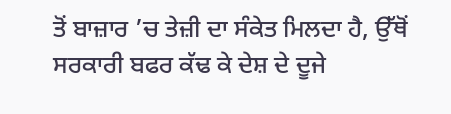ਤੋਂ ਬਾਜ਼ਾਰ ’ਚ ਤੇਜ਼ੀ ਦਾ ਸੰਕੇਤ ਮਿਲਦਾ ਹੈ, ਉੱਥੋਂ ਸਰਕਾਰੀ ਬਫਰ ਕੱਢ ਕੇ ਦੇਸ਼ ਦੇ ਦੂਜੇ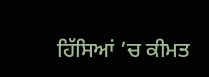ਹਿੱਸਿਆਂ ’ਚ ਕੀਮਤ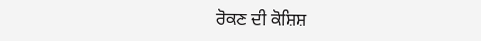ਰੋਕਣ ਦੀ ਕੋਸ਼ਿਸ਼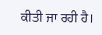ਕੀਤੀ ਜਾ ਰਹੀ ਹੈ।